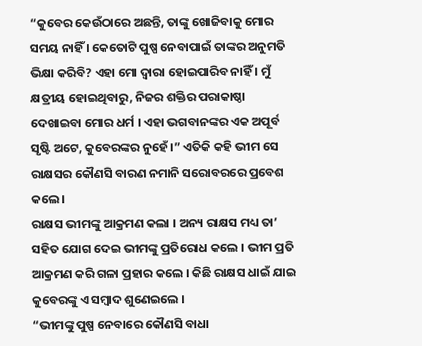“କୁବେର କେଉଁଠାରେ ଅଛନ୍ତି, ତାଙ୍କୁ ଖୋଜିବାକୁ ମୋର ସମୟ ନାହିଁ । କେତୋଟି ପୁଷ୍ପ ନେବାପାଇଁ ତାଙ୍କର ଅନୁମତି ଭିକ୍ଷା କରିବି? ଏହା ମୋ ଦ୍ୱାରା ହୋଇପାରିବ ନାହିଁ । ମୁଁ କ୍ଷତ୍ରୀୟ ହୋଇଥିବାରୁ, ନିଜର ଶକ୍ତିର ପରାକାଷ୍ଠା ଦେଖାଇବା ମୋର ଧର୍ମ । ଏହା ଭଗବାନଙ୍କର ଏକ ଅପୂର୍ବ ସୃଷ୍ଟି ଅଟେ, କୁବେରଙ୍କର ନୁହେଁ ।” ଏତିକି କହି ଭୀମ ସେ ରାକ୍ଷସର କୌଣସି ବାରଣ ନମାନି ସରୋବରରେ ପ୍ରବେଶ କଲେ ।
ରାକ୍ଷସ ଭୀମଙ୍କୁ ଆକ୍ରମଣ କଲା । ଅନ୍ୟ ରାକ୍ଷସ ମଧ୍ୟ ତା’ ସହିତ ଯୋଗ ଦେଇ ଭୀମଙ୍କୁ ପ୍ରତିରୋଧ କଲେ । ଭୀମ ପ୍ରତି ଆକ୍ରମଣ କରି ଗଳା ପ୍ରହାର କଲେ । କିଛି ରାକ୍ଷସ ଧାଇଁ ଯାଇ କୁବେରଙ୍କୁ ଏ ସମ୍ବାଦ ଶୁଣେଇଲେ ।
“ଭୀମଙ୍କୁ ପୁଷ୍ପ ନେବାରେ କୌଣସି ବାଧା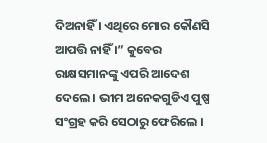ଦିଅନାହିଁ । ଏଥିରେ ମୋର କୌଣସି ଆପତ୍ତି ନାହିଁ ।” କୁବେର ରାକ୍ଷସମାନଙ୍କୁ ଏପରି ଆଦେଶ ଦେଲେ । ଭୀମ ଅନେକଗୁଡିଏ ପୁଷ୍ପ ସଂଗ୍ରହ କରି ସେଠାରୁ ଫେରିଲେ ।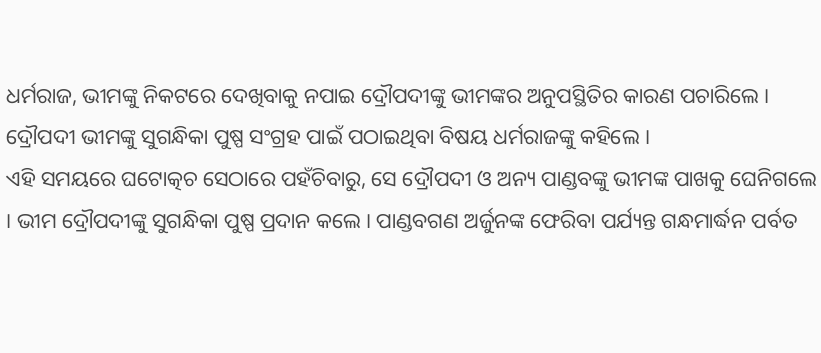ଧର୍ମରାଜ, ଭୀମଙ୍କୁ ନିକଟରେ ଦେଖିବାକୁ ନପାଇ ଦ୍ରୌପଦୀଙ୍କୁ ଭୀମଙ୍କର ଅନୁପସ୍ଥିତିର କାରଣ ପଚାରିଲେ । ଦ୍ରୌପଦୀ ଭୀମଙ୍କୁ ସୁଗନ୍ଧିକା ପୁଷ୍ପ ସଂଗ୍ରହ ପାଇଁ ପଠାଇଥିବା ବିଷୟ ଧର୍ମରାଜଙ୍କୁ କହିଲେ ।
ଏହି ସମୟରେ ଘଟୋତ୍କଚ ସେଠାରେ ପହଁଚିବାରୁ, ସେ ଦ୍ରୌପଦୀ ଓ ଅନ୍ୟ ପାଣ୍ଡବଙ୍କୁ ଭୀମଙ୍କ ପାଖକୁ ଘେନିଗଲେ । ଭୀମ ଦ୍ରୌପଦୀଙ୍କୁ ସୁଗନ୍ଧିକା ପୁଷ୍ପ ପ୍ରଦାନ କଲେ । ପାଣ୍ଡବଗଣ ଅର୍ଜୁନଙ୍କ ଫେରିବା ପର୍ଯ୍ୟନ୍ତ ଗନ୍ଧମାର୍ଦ୍ଧନ ପର୍ବତ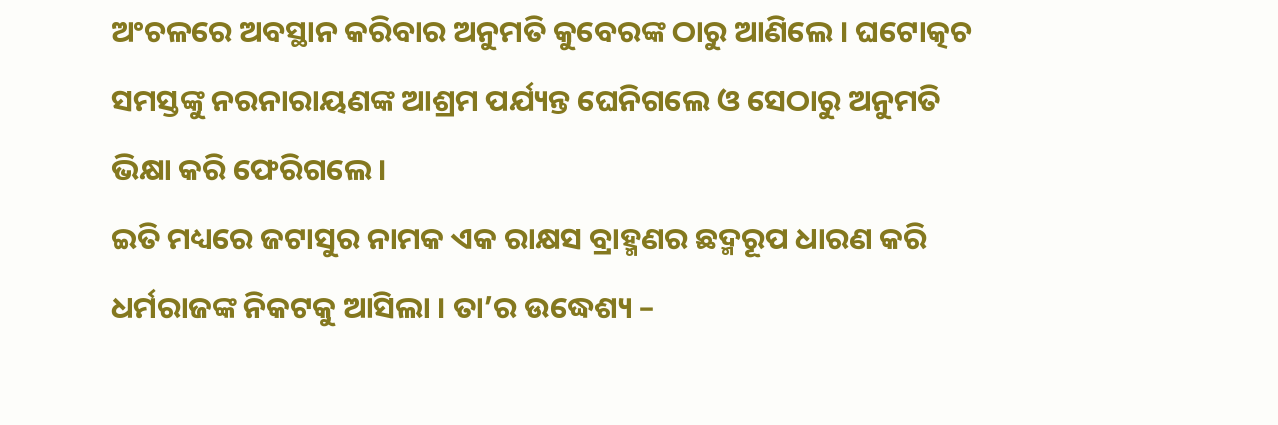ଅଂଚଳରେ ଅବସ୍ଥାନ କରିବାର ଅନୁମତି କୁବେରଙ୍କ ଠାରୁ ଆଣିଲେ । ଘଟୋତ୍କଚ ସମସ୍ତଙ୍କୁ ନରନାରାୟଣଙ୍କ ଆଶ୍ରମ ପର୍ଯ୍ୟନ୍ତ ଘେନିଗଲେ ଓ ସେଠାରୁ ଅନୁମତି ଭିକ୍ଷା କରି ଫେରିଗଲେ ।
ଇତି ମଧ୍ୟରେ ଜଟାସୁର ନାମକ ଏକ ରାକ୍ଷସ ବ୍ରାହ୍ମଣର ଛଦ୍ମରୂପ ଧାରଣ କରି ଧର୍ମରାଜଙ୍କ ନିକଟକୁ ଆସିଲା । ତା’ର ଉଦ୍ଧେଶ୍ୟ –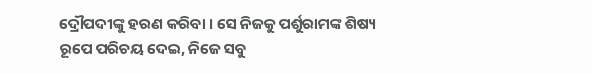ଦ୍ରୌପଦୀଙ୍କୁ ହରଣ କରିବା । ସେ ନିଜକୁ ପର୍ଶୁରାମଙ୍କ ଶିଷ୍ୟ ରୂପେ ପରିଚୟ ଦେଇ, ନିଜେ ସବୁ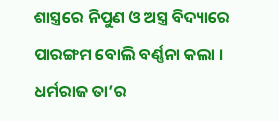ଶାସ୍ତ୍ରରେ ନିପୁଣ ଓ ଅସ୍ତ୍ର ବିଦ୍ୟାରେ ପାରଙ୍ଗମ ବୋଲି ବର୍ଣ୍ଣନା କଲା । ଧର୍ମରାଜ ତା’ର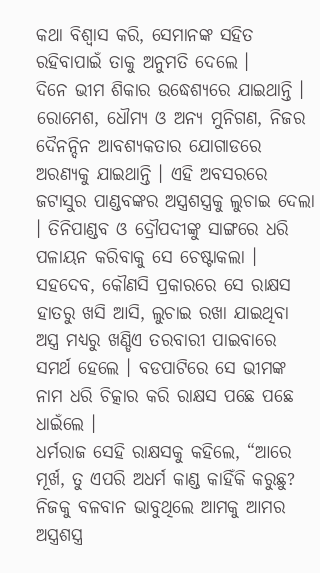କଥା ବିଶ୍ୱାସ କରି, ସେମାନଙ୍କ ସହିତ ରହିବାପାଇଁ ତାକୁ ଅନୁମତି ଦେଲେ ।
ଦିନେ ଭୀମ ଶିକାର ଉଦ୍ଧେଶ୍ୟରେ ଯାଇଥାନ୍ତି । ରୋମେଶ, ଧୌମ୍ୟ ଓ ଅନ୍ୟ ମୁନିଗଣ, ନିଜର ଦୈନନ୍ଦିନ ଆବଶ୍ୟକତାର ଯୋଗାଡରେ ଅରଣ୍ୟକୁ ଯାଇଥାନ୍ତି । ଏହି ଅବସରରେ ଜଟାସୁର ପାଣ୍ଡବଙ୍କର ଅସ୍ତ୍ରଶସ୍ତ୍ରକୁ ଲୁଚାଇ ଦେଲା । ତିନିପାଣ୍ଡବ ଓ ଦ୍ରୌପଦୀଙ୍କୁ ସାଙ୍ଗରେ ଧରି ପଳାୟନ କରିବାକୁ ସେ ଚେଷ୍ଟାକଲା । ସହଦେବ, କୌଣସି ପ୍ରକାରରେ ସେ ରାକ୍ଷସ ହାତରୁ ଖସି ଆସି, ଲୁଚାଇ ରଖା ଯାଇଥିବା ଅସ୍ତ୍ର ମଧ୍ୟରୁ ଖଣ୍ଡିଏ ତରବାରୀ ପାଇବାରେ ସମର୍ଥ ହେଲେ । ବଡପାଟିରେ ସେ ଭୀମଙ୍କ ନାମ ଧରି ଚିତ୍କାର କରି ରାକ୍ଷସ ପଛେ ପଛେ ଧାଇଁଲେ ।
ଧର୍ମରାଜ ସେହି ରାକ୍ଷସକୁ କହିଲେ, “ଆରେ ମୂର୍ଖ, ତୁ ଏପରି ଅଧର୍ମ କାଣ୍ଡ କାହିଁକି କରୁଛୁ? ନିଜକୁ ବଳବାନ ଭାବୁଥିଲେ ଆମକୁ ଆମର ଅସ୍ତ୍ରଶସ୍ତ୍ର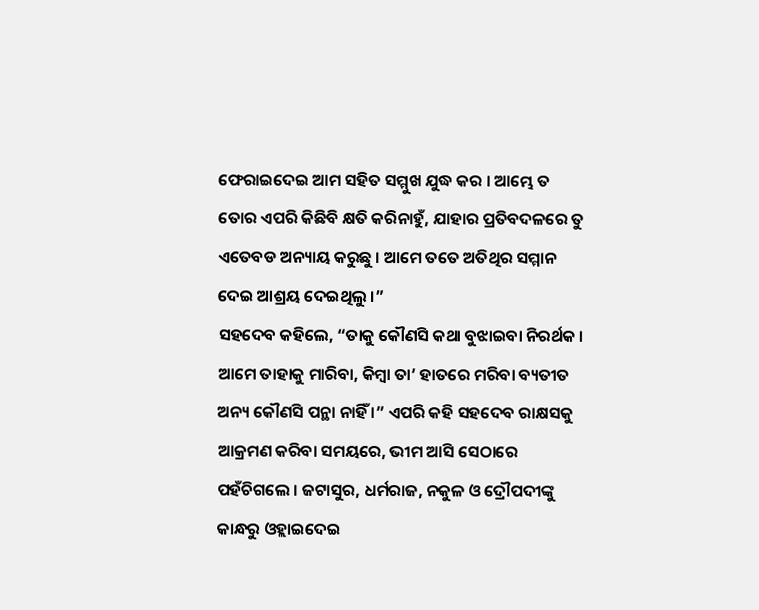ଫେରାଇଦେଇ ଆମ ସହିତ ସମ୍ମୁଖ ଯୁଦ୍ଧ କର । ଆମ୍ଭେ ତ ତୋର ଏପରି କିଛିବି କ୍ଷତି କରିନାହୁଁ, ଯାହାର ପ୍ରତିବଦଳରେ ତୁ ଏତେବଡ ଅନ୍ୟାୟ କରୁଛୁ । ଆମେ ତତେ ଅତିଥିର ସମ୍ମାନ ଦେଇ ଆଶ୍ରୟ ଦେଇଥିଲୁ ।”
ସହଦେବ କହିଲେ, “ତାକୁ କୌଣସି କଥା ବୁଝାଇବା ନିରର୍ଥକ । ଆମେ ତାହାକୁ ମାରିବା, କିମ୍ବା ତା’ ହାତରେ ମରିବା ବ୍ୟତୀତ ଅନ୍ୟ କୌଣସି ପନ୍ଥା ନାହିଁ ।” ଏପରି କହି ସହଦେବ ରାକ୍ଷସକୁ ଆକ୍ରମଣ କରିବା ସମୟରେ, ଭୀମ ଆସି ସେଠାରେ ପହଁଚିଗଲେ । ଜଟାସୁର, ଧର୍ମରାଜ, ନକୁଳ ଓ ଦ୍ରୌପଦୀଙ୍କୁ କାନ୍ଧରୁ ଓହ୍ଲାଇଦେଇ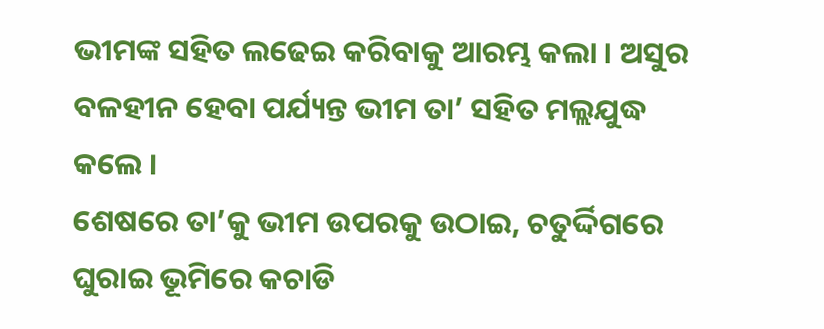ଭୀମଙ୍କ ସହିତ ଲଢେଇ କରିବାକୁ ଆରମ୍ଭ କଲା । ଅସୁର ବଳହୀନ ହେବା ପର୍ଯ୍ୟନ୍ତ ଭୀମ ତା’ ସହିତ ମଲ୍ଲଯୁଦ୍ଧ କଲେ ।
ଶେଷରେ ତା’କୁ ଭୀମ ଉପରକୁ ଉଠାଇ, ଚତୁର୍ଦ୍ଦିଗରେ ଘୁରାଇ ଭୂମିରେ କଚାଡି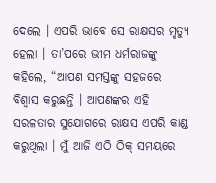ଦେଲେ । ଏପରି ଭାବେ ସେ ରାକ୍ଷସର ମୃତ୍ୟୁ ହେଲା । ତା’ପରେ ଭୀମ ଧର୍ମରାଜଙ୍କୁ କହିଲେ, “ଆପଣ ସମସ୍ତଙ୍କୁ ସହଜରେ ବିଶ୍ୱାସ କରୁଛନ୍ତି । ଆପଣଙ୍କର ଏହି ସରଳତାର ସୁଯୋଗରେ ରାକ୍ଷସ ଏପରି କାଣ୍ଡ କରୁଥିଲା । ମୁଁ ଆଜି ଏଠି ଠିକ୍ ସମୟରେ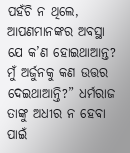ପହଁଚି ନ ଥିଲେ, ଆପଣମାନଙ୍କର ଅବସ୍ଥା ଯେ କ’ଣ ହୋଇଥାଆନ୍ତ? ମୁଁ ଅର୍ଜୁନକୁ କଣ ଉତ୍ତର ଦେଇଥାଆନ୍ତି?” ଧର୍ମରାଜ ତାଙ୍କୁ ଅଧୀର ନ ହେବା ପାଇଁ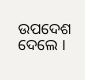ଉପଦେଶ ଦେଲେ ।